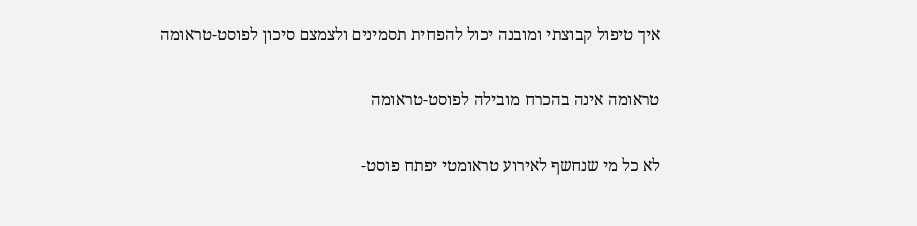איך טיפול קבוצתי ומובנה יכול להפחית תסמינים ולצמצם סיכון לפוסט-טראומה

טראומה אינה בהכרח מובילה לפוסט-טראומה

לא כל מי שנחשף לאירוע טראומטי יפתח פוסט-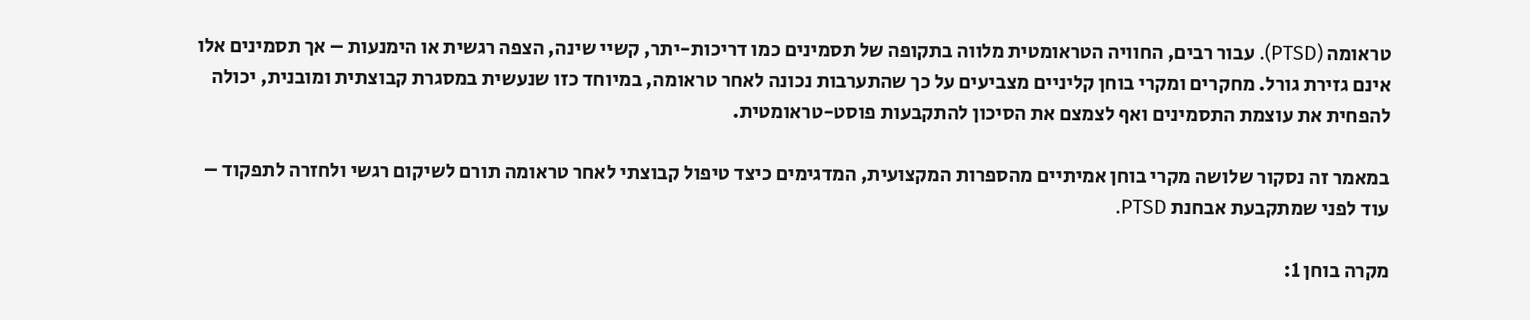טראומה (PTSD). עבור רבים, החוויה הטראומטית מלווה בתקופה של תסמינים כמו דריכות-יתר, קשיי שינה, הצפה רגשית או הימנעות – אך תסמינים אלו אינם גזירת גורל. מחקרים ומקרי בוחן קליניים מצביעים על כך שהתערבות נכונה לאחר טראומה, במיוחד כזו שנעשית במסגרת קבוצתית ומובנית, יכולה להפחית את עוצמת התסמינים ואף לצמצם את הסיכון להתקבעות פוסט-טראומטית.

במאמר זה נסקור שלושה מקרי בוחן אמיתיים מהספרות המקצועית, המדגימים כיצד טיפול קבוצתי לאחר טראומה תורם לשיקום רגשי ולחזרה לתפקוד – עוד לפני שמתקבעת אבחנת PTSD.

מקרה בוחן 1: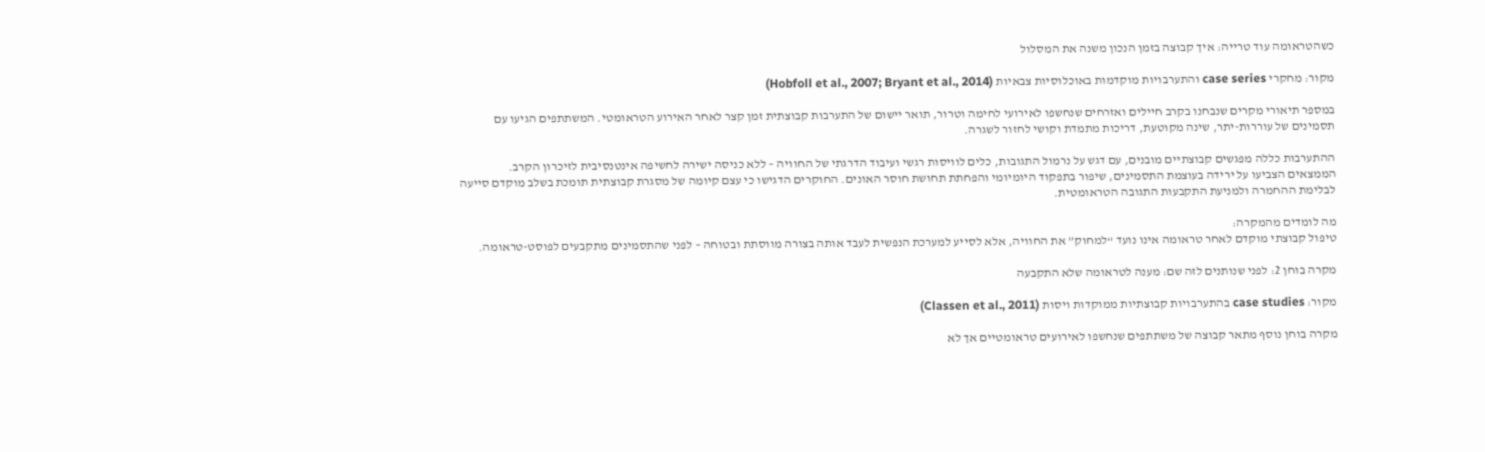כשהטראומה עוד טרייה: איך קבוצה בזמן הנכון משנה את המסלול

מקור: מחקרי case series והתערבויות מוקדמות באוכלוסיות צבאיות (Hobfoll et al., 2007; Bryant et al., 2014)

במספר תיאורי מקרים שנבחנו בקרב חיילים ואזרחים שנחשפו לאירועי לחימה וטרור, תואר יישום של התערבות קבוצתית זמן קצר לאחר האירוע הטראומטי. המשתתפים הגיעו עם תסמינים של עוררות-יתר, שינה מקוטעת, דריכות מתמדת וקושי לחזור לשגרה.

ההתערבות כללה מפגשים קבוצתיים מובנים, עם דגש על נרמול התגובות, כלים לוויסות רגשי ועיבוד הדרגתי של החוויה – ללא כניסה ישירה לחשיפה אינטנסיבית לזיכרון הקרב.
הממצאים הצביעו על ירידה בעוצמת התסמינים, שיפור בתפקוד היומיומי והפחתת תחושת חוסר האונים. החוקרים הדגישו כי עצם קיומה של מסגרת קבוצתית תומכת בשלב מוקדם סייעה לבלימת ההחמרה ולמניעת התקבעות התגובה הטראומטית.

מה לומדים מהמקרה:
טיפול קבוצתי מוקדם לאחר טראומה אינו נועד “למחוק” את החוויה, אלא לסייע למערכת הנפשית לעבד אותה בצורה מווסתת ובטוחה – לפני שהתסמינים מתקבעים לפוסט-טראומה.

מקרה בוחן 2: לפני שנותנים לזה שם: מענה לטראומה שלא התקבעה

מקור: case studies בהתערבויות קבוצתיות ממוקדות ויסות (Classen et al., 2011)

מקרה בוחן נוסף מתאר קבוצה של משתתפים שנחשפו לאירועים טראומטיים אך לא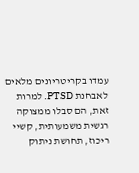עמדו בקריטריונים מלאים לאבחנת PTSD. למרות זאת, הם סבלו ממצוקה רגשית משמעותית, קשיי ריכוז, תחושת ניתוק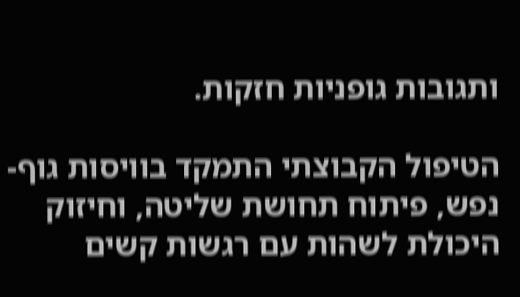ותגובות גופניות חזקות.

הטיפול הקבוצתי התמקד בוויסות גוף-נפש, פיתוח תחושת שליטה, וחיזוק היכולת לשהות עם רגשות קשים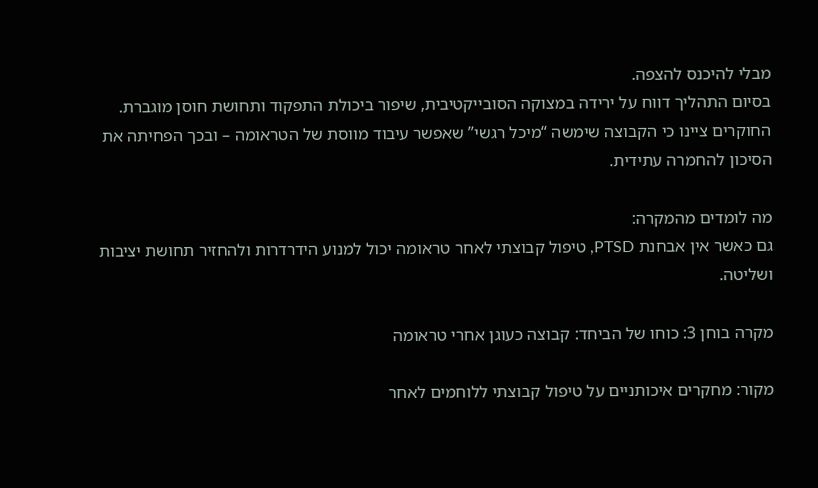מבלי להיכנס להצפה.
בסיום התהליך דווח על ירידה במצוקה הסובייקטיבית, שיפור ביכולת התפקוד ותחושת חוסן מוגברת. החוקרים ציינו כי הקבוצה שימשה “מיכל רגשי” שאפשר עיבוד מווסת של הטראומה – ובכך הפחיתה את הסיכון להחמרה עתידית.

מה לומדים מהמקרה:
גם כאשר אין אבחנת PTSD, טיפול קבוצתי לאחר טראומה יכול למנוע הידרדרות ולהחזיר תחושת יציבות ושליטה.

מקרה בוחן 3: כוחו של הביחד: קבוצה כעוגן אחרי טראומה

מקור: מחקרים איכותניים על טיפול קבוצתי ללוחמים לאחר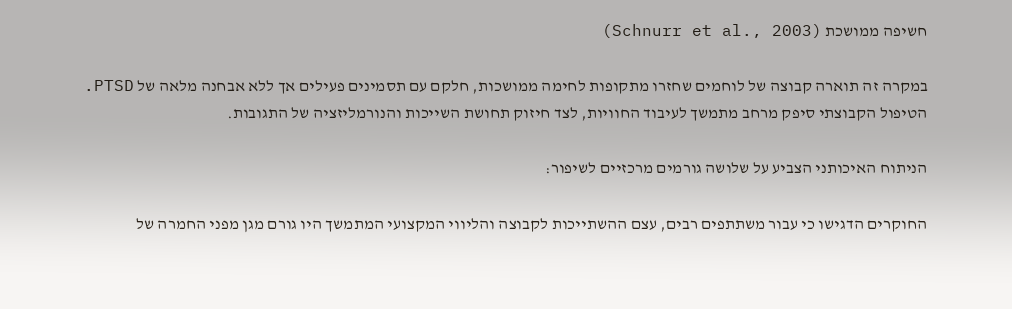חשיפה ממושכת (Schnurr et al., 2003)

במקרה זה תוארה קבוצה של לוחמים שחזרו מתקופות לחימה ממושכות, חלקם עם תסמינים פעילים אך ללא אבחנה מלאה של PTSD. הטיפול הקבוצתי סיפק מרחב מתמשך לעיבוד החוויות, לצד חיזוק תחושת השייכות והנורמליזציה של התגובות.

הניתוח האיכותני הצביע על שלושה גורמים מרכזיים לשיפור:

החוקרים הדגישו כי עבור משתתפים רבים, עצם ההשתייכות לקבוצה והליווי המקצועי המתמשך היו גורם מגן מפני החמרה של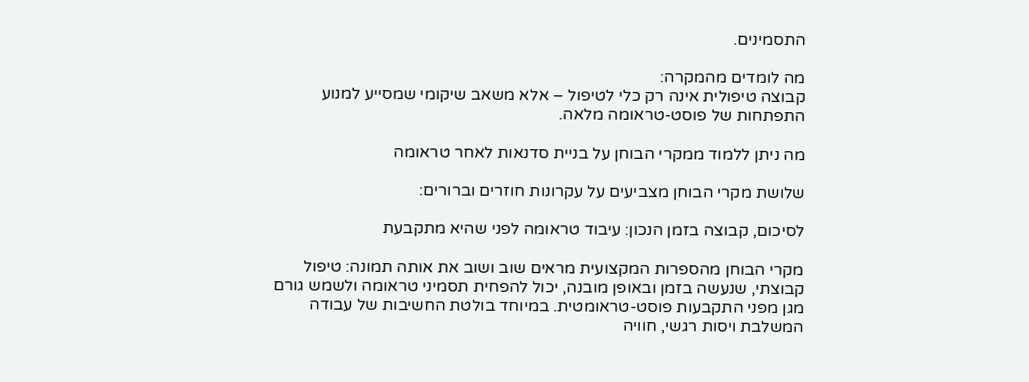התסמינים.

מה לומדים מהמקרה:
קבוצה טיפולית אינה רק כלי לטיפול – אלא משאב שיקומי שמסייע למנוע התפתחות של פוסט-טראומה מלאה.

מה ניתן ללמוד ממקרי הבוחן על בניית סדנאות לאחר טראומה

שלושת מקרי הבוחן מצביעים על עקרונות חוזרים וברורים:

לסיכום, קבוצה בזמן הנכון: עיבוד טראומה לפני שהיא מתקבעת

מקרי הבוחן מהספרות המקצועית מראים שוב ושוב את אותה תמונה: טיפול קבוצתי, שנעשה בזמן ובאופן מובנה, יכול להפחית תסמיני טראומה ולשמש גורם מגן מפני התקבעות פוסט-טראומטית. במיוחד בולטת החשיבות של עבודה המשלבת ויסות רגשי, חוויה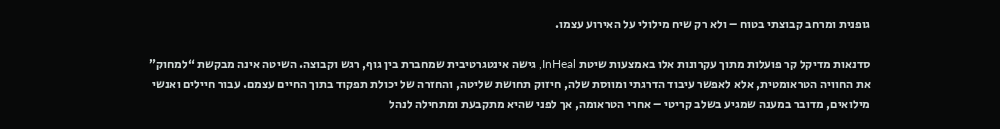גופנית ומרחב קבוצתי בטוח – ולא רק שיח מילולי על האירוע עצמו.

סדנאות מדיקל קר פועלות מתוך עקרונות אלו באמצעות שיטת InHeal, גישה אינטגרטיבית שמחברת בין גוף, רגש וקבוצה. השיטה אינה מבקשת “למחוק” את החוויה הטראומטית, אלא לאפשר עיבוד הדרגתי ומווסת שלה, חיזוק תחושת שליטה, והחזרה של יכולת תפקוד בתוך החיים עצמם. עבור חיילים ואנשי מילואים, מדובר במענה שמגיע בשלב קריטי – אחרי הטראומה, אך לפני שהיא מתקבעת ומתחילה לנהל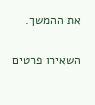את ההמשך.

השאירו פרטים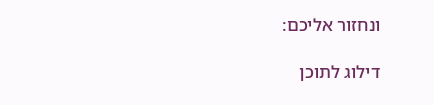ונחזור אליכם:

דילוג לתוכן